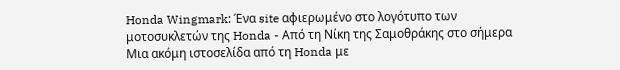Honda Wingmark: Ένα site αφιερωμένο στο λογότυπο των μοτοσυκλετών της Honda - Από τη Νίκη της Σαμοθράκης στο σήμερα
Μια ακόμη ιστοσελίδα από τη Honda με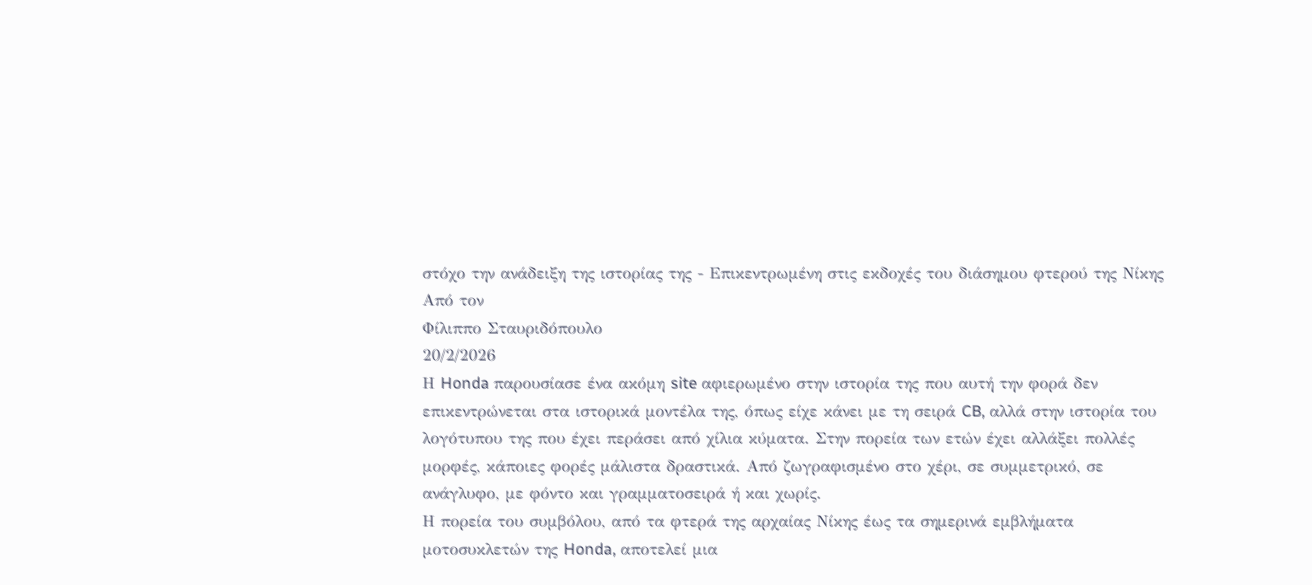στόχο την ανάδειξη της ιστορίας της - Επικεντρωμένη στις εκδοχές του διάσημου φτερού της Νίκης
Από τον
Φίλιππο Σταυριδόπουλο
20/2/2026
Η Honda παρουσίασε ένα ακόμη site αφιερωμένο στην ιστορία της που αυτή την φορά δεν επικεντρώνεται στα ιστορικά μοντέλα της, όπως είχε κάνει με τη σειρά CB, αλλά στην ιστορία του λογότυπου της που έχει περάσει από χίλια κύματα. Στην πορεία των ετών έχει αλλάξει πολλές μορφές, κάποιες φορές μάλιστα δραστικά. Από ζωγραφισμένο στο χέρι, σε συμμετρικό, σε ανάγλυφο, με φόντο και γραμματοσειρά ή και χωρίς.
Η πορεία του συμβόλου, από τα φτερά της αρχαίας Νίκης έως τα σημερινά εμβλήματα μοτοσυκλετών της Honda, αποτελεί μια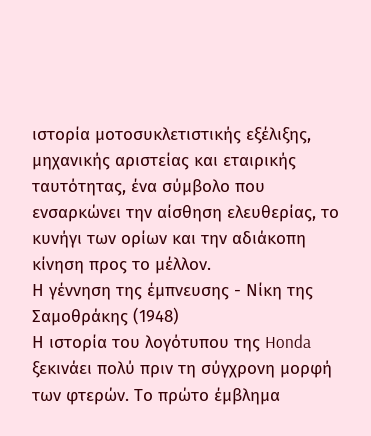ιστορία μοτοσυκλετιστικής εξέλιξης, μηχανικής αριστείας και εταιρικής ταυτότητας, ένα σύμβολο που ενσαρκώνει την αίσθηση ελευθερίας, το κυνήγι των ορίων και την αδιάκοπη κίνηση προς το μέλλον.
Η γέννηση της έμπνευσης - Νίκη της Σαμοθράκης (1948)
Η ιστορία του λογότυπου της Honda ξεκινάει πολύ πριν τη σύγχρονη μορφή των φτερών. Το πρώτο έμβλημα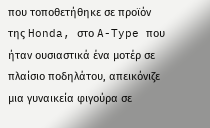που τοποθετήθηκε σε προϊόν της Honda, στο A-Type που ήταν ουσιαστικά ένα μοτέρ σε πλαίσιο ποδηλάτου, απεικόνιζε μια γυναικεία φιγούρα σε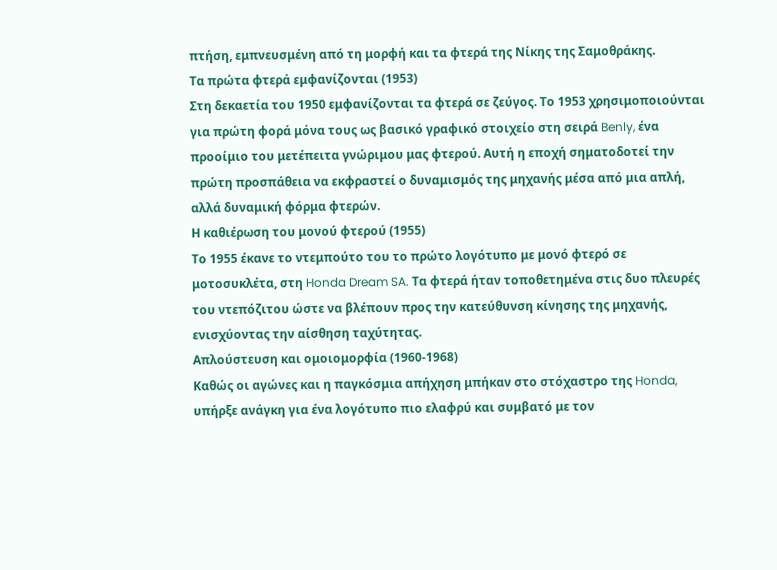πτήση, εμπνευσμένη από τη μορφή και τα φτερά της Νίκης της Σαμοθράκης.
Τα πρώτα φτερά εμφανίζονται (1953)
Στη δεκαετία του 1950 εμφανίζονται τα φτερά σε ζεύγος. Το 1953 χρησιμοποιούνται για πρώτη φορά μόνα τους ως βασικό γραφικό στοιχείο στη σειρά Benly, ένα προοίμιο του μετέπειτα γνώριμου μας φτερού. Αυτή η εποχή σηματοδοτεί την πρώτη προσπάθεια να εκφραστεί ο δυναμισμός της μηχανής μέσα από μια απλή, αλλά δυναμική φόρμα φτερών.
Η καθιέρωση του μονού φτερού (1955)
Το 1955 έκανε το ντεμπούτο του το πρώτο λογότυπο με μονό φτερό σε μοτοσυκλέτα, στη Honda Dream SA. Τα φτερά ήταν τοποθετημένα στις δυο πλευρές του ντεπόζιτου ώστε να βλέπουν προς την κατεύθυνση κίνησης της μηχανής, ενισχύοντας την αίσθηση ταχύτητας.
Απλούστευση και ομοιομορφία (1960-1968)
Καθώς οι αγώνες και η παγκόσμια απήχηση μπήκαν στο στόχαστρο της Honda, υπήρξε ανάγκη για ένα λογότυπο πιο ελαφρύ και συμβατό με τον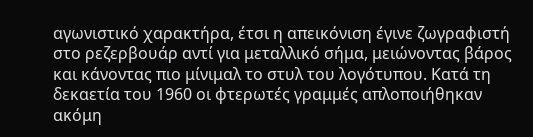αγωνιστικό χαρακτήρα, έτσι η απεικόνιση έγινε ζωγραφιστή στο ρεζερβουάρ αντί για μεταλλικό σήμα, μειώνοντας βάρος και κάνοντας πιο μίνιμαλ το στυλ του λογότυπου. Κατά τη δεκαετία του 1960 οι φτερωτές γραμμές απλοποιήθηκαν ακόμη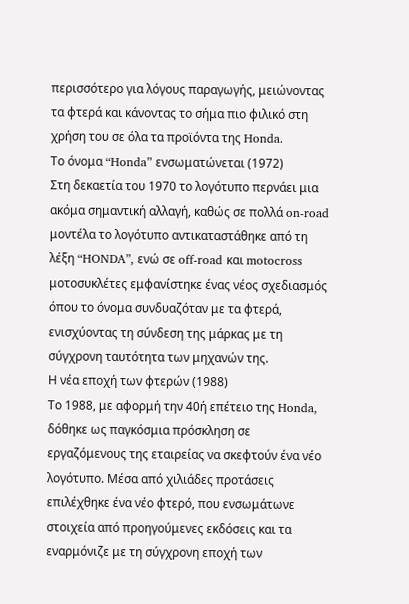περισσότερο για λόγους παραγωγής, μειώνοντας τα φτερά και κάνοντας το σήμα πιο φιλικό στη χρήση του σε όλα τα προϊόντα της Honda.
Το όνομα “Honda” ενσωματώνεται (1972)
Στη δεκαετία του 1970 το λογότυπο περνάει μια ακόμα σημαντική αλλαγή, καθώς σε πολλά on-road μοντέλα το λογότυπο αντικαταστάθηκε από τη λέξη “HONDA”, ενώ σε off-road και motocross μοτοσυκλέτες εμφανίστηκε ένας νέος σχεδιασμός όπου το όνομα συνδυαζόταν με τα φτερά, ενισχύοντας τη σύνδεση της μάρκας με τη σύγχρονη ταυτότητα των μηχανών της.
Η νέα εποχή των φτερών (1988)
Το 1988, με αφορμή την 40ή επέτειο της Honda, δόθηκε ως παγκόσμια πρόσκληση σε εργαζόμενους της εταιρείας να σκεφτούν ένα νέο λογότυπο. Μέσα από χιλιάδες προτάσεις επιλέχθηκε ένα νέο φτερό, που ενσωμάτωνε στοιχεία από προηγούμενες εκδόσεις και τα εναρμόνιζε με τη σύγχρονη εποχή των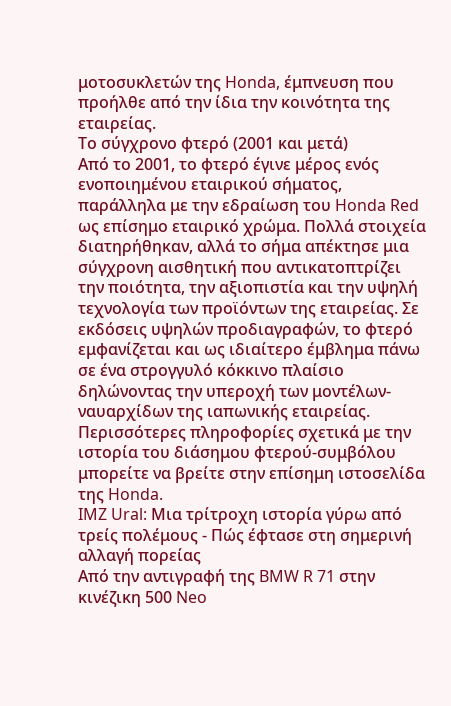μοτοσυκλετών της Honda, έμπνευση που προήλθε από την ίδια την κοινότητα της εταιρείας.
Το σύγχρονο φτερό (2001 και μετά)
Από το 2001, το φτερό έγινε μέρος ενός ενοποιημένου εταιρικού σήματος, παράλληλα με την εδραίωση του Honda Red ως επίσημο εταιρικό χρώμα. Πολλά στοιχεία διατηρήθηκαν, αλλά το σήμα απέκτησε μια σύγχρονη αισθητική που αντικατοπτρίζει την ποιότητα, την αξιοπιστία και την υψηλή τεχνολογία των προϊόντων της εταιρείας. Σε εκδόσεις υψηλών προδιαγραφών, το φτερό εμφανίζεται και ως ιδιαίτερο έμβλημα πάνω σε ένα στρογγυλό κόκκινο πλαίσιο δηλώνοντας την υπεροχή των μοντέλων-ναυαρχίδων της ιαπωνικής εταιρείας.
Περισσότερες πληροφορίες σχετικά με την ιστορία του διάσημου φτερού-συμβόλου μπορείτε να βρείτε στην επίσημη ιστοσελίδα της Honda.
IMZ Ural: Μια τρίτροχη ιστορία γύρω από τρείς πολέμους - Πώς έφτασε στη σημερινή αλλαγή πορείας
Από την αντιγραφή της BMW R 71 στην κινέζικη 500 Neo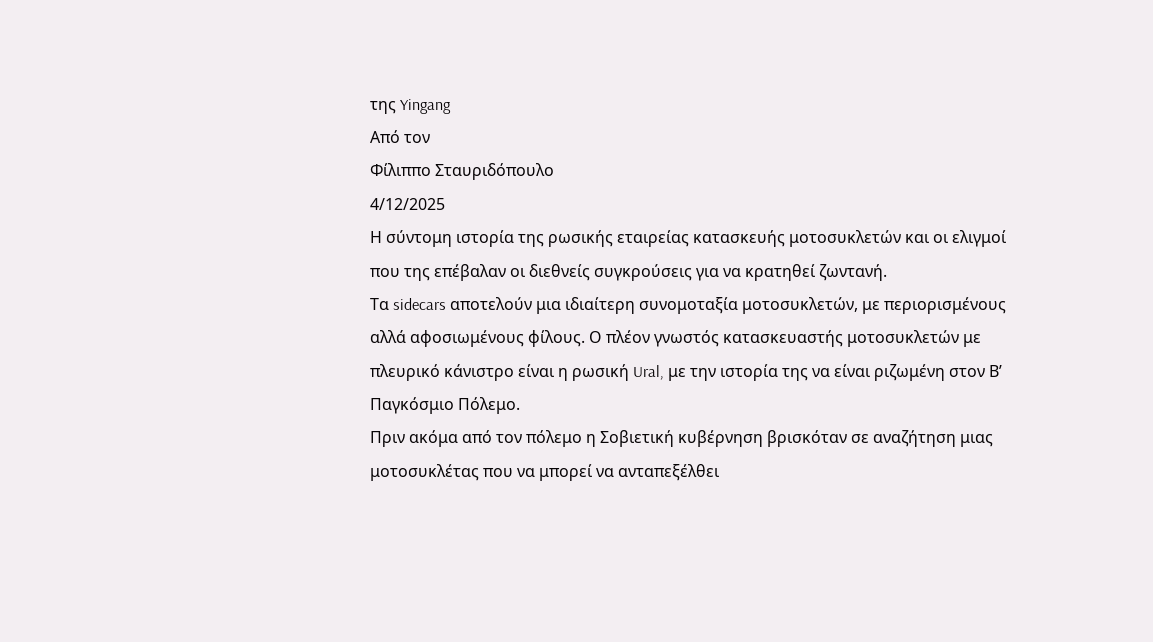της Yingang
Από τον
Φίλιππο Σταυριδόπουλο
4/12/2025
Η σύντομη ιστορία της ρωσικής εταιρείας κατασκευής μοτοσυκλετών και οι ελιγμοί που της επέβαλαν οι διεθνείς συγκρούσεις για να κρατηθεί ζωντανή.
Τα sidecars αποτελούν μια ιδιαίτερη συνομοταξία μοτοσυκλετών, με περιορισμένους αλλά αφοσιωμένους φίλους. Ο πλέον γνωστός κατασκευαστής μοτοσυκλετών με πλευρικό κάνιστρο είναι η ρωσική Ural, με την ιστορία της να είναι ριζωμένη στον Β’ Παγκόσμιο Πόλεμο.
Πριν ακόμα από τον πόλεμο η Σοβιετική κυβέρνηση βρισκόταν σε αναζήτηση μιας μοτοσυκλέτας που να μπορεί να ανταπεξέλθει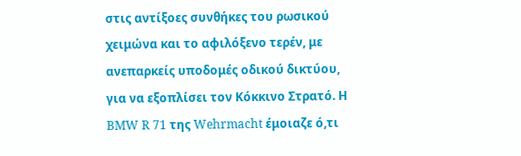στις αντίξοες συνθήκες του ρωσικού χειμώνα και το αφιλόξενο τερέν, με ανεπαρκείς υποδομές οδικού δικτύου, για να εξοπλίσει τον Κόκκινο Στρατό. Η BMW R 71 της Wehrmacht έμοιαζε ό,τι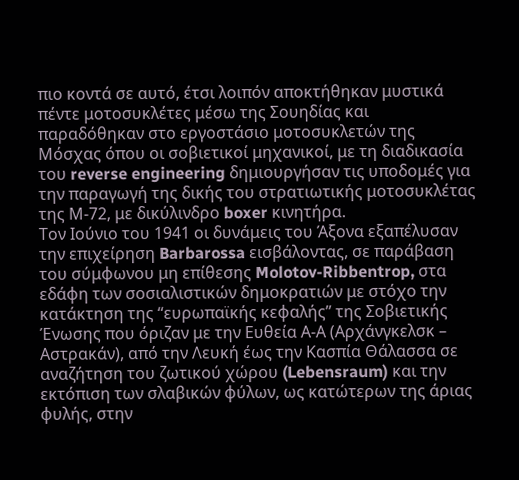πιο κοντά σε αυτό, έτσι λοιπόν αποκτήθηκαν μυστικά πέντε μοτοσυκλέτες μέσω της Σουηδίας και παραδόθηκαν στο εργοστάσιο μοτοσυκλετών της Μόσχας όπου οι σοβιετικοί μηχανικοί, με τη διαδικασία του reverse engineering δημιουργήσαν τις υποδομές για την παραγωγή της δικής του στρατιωτικής μοτοσυκλέτας της Μ-72, με δικύλινδρο boxer κινητήρα.
Τον Ιούνιο του 1941 οι δυνάμεις του Άξονα εξαπέλυσαν την επιχείρηση Barbarossa εισβάλοντας, σε παράβαση του σύμφωνου μη επίθεσης Molotov-Ribbentrop, στα εδάφη των σοσιαλιστικών δημοκρατιών με στόχο την κατάκτηση της “ευρωπαϊκής κεφαλής” της Σοβιετικής Ένωσης που όριζαν με την Ευθεία Α-Α (Αρχάνγκελσκ – Αστρακάν), από την Λευκή έως την Κασπία Θάλασσα σε αναζήτηση του ζωτικού χώρου (Lebensraum) και την εκτόπιση των σλαβικών φύλων, ως κατώτερων της άριας φυλής, στην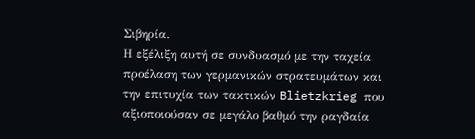Σιβηρία.
Η εξέλιξη αυτή σε συνδυασμό με την ταχεία προέλαση των γερμανικών στρατευμάτων και την επιτυχία των τακτικών Blietzkrieg που αξιοποιούσαν σε μεγάλο βαθμό την ραγδαία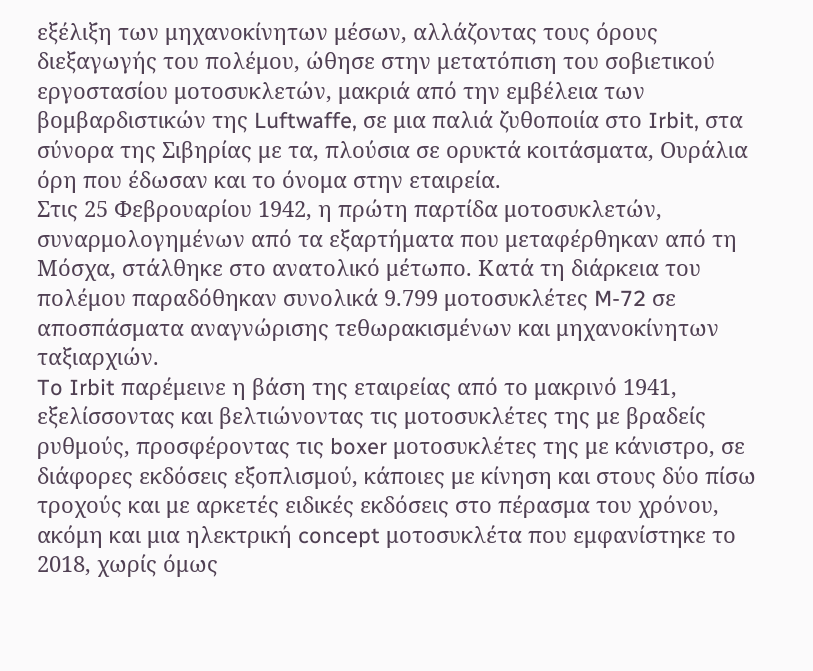εξέλιξη των μηχανοκίνητων μέσων, αλλάζοντας τους όρους διεξαγωγής του πολέμου, ώθησε στην μετατόπιση του σοβιετικού εργοστασίου μοτοσυκλετών, μακριά από την εμβέλεια των βομβαρδιστικών της Luftwaffe, σε μια παλιά ζυθοποιία στο Irbit, στα σύνορα της Σιβηρίας με τα, πλούσια σε ορυκτά κοιτάσματα, Ουράλια όρη που έδωσαν και το όνομα στην εταιρεία.
Στις 25 Φεβρουαρίου 1942, η πρώτη παρτίδα μοτοσυκλετών, συναρμολογημένων από τα εξαρτήματα που μεταφέρθηκαν από τη Μόσχα, στάλθηκε στο ανατολικό μέτωπο. Κατά τη διάρκεια του πολέμου παραδόθηκαν συνολικά 9.799 μοτοσυκλέτες M-72 σε αποσπάσματα αναγνώρισης τεθωρακισμένων και μηχανοκίνητων ταξιαρχιών.
To Irbit παρέμεινε η βάση της εταιρείας από το μακρινό 1941, εξελίσσοντας και βελτιώνοντας τις μοτοσυκλέτες της με βραδείς ρυθμούς, προσφέροντας τις boxer μοτοσυκλέτες της με κάνιστρο, σε διάφορες εκδόσεις εξοπλισμού, κάποιες με κίνηση και στους δύο πίσω τροχούς και με αρκετές ειδικές εκδόσεις στο πέρασμα του χρόνου, ακόμη και μια ηλεκτρική concept μοτοσυκλέτα που εμφανίστηκε το 2018, χωρίς όμως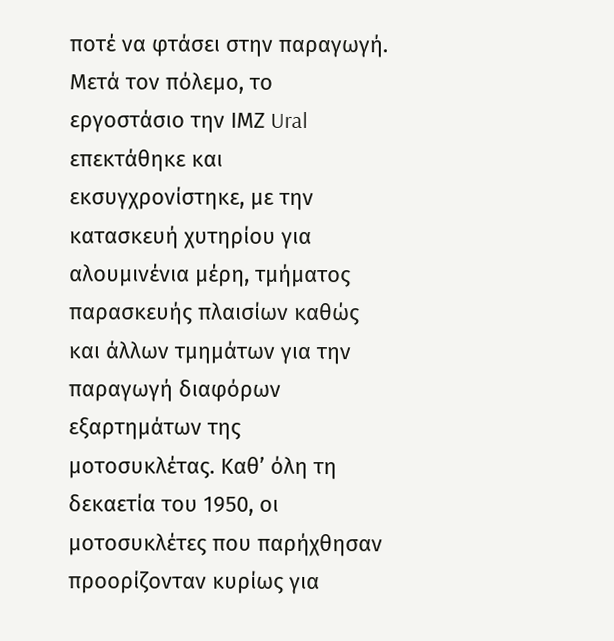ποτέ να φτάσει στην παραγωγή.
Μετά τον πόλεμο, το εργοστάσιο την ΙΜΖ Ural επεκτάθηκε και εκσυγχρονίστηκε, με την κατασκευή χυτηρίου για αλουμινένια μέρη, τμήματος παρασκευής πλαισίων καθώς και άλλων τμημάτων για την παραγωγή διαφόρων εξαρτημάτων της μοτοσυκλέτας. Καθ’ όλη τη δεκαετία του 1950, οι μοτοσυκλέτες που παρήχθησαν προορίζονταν κυρίως για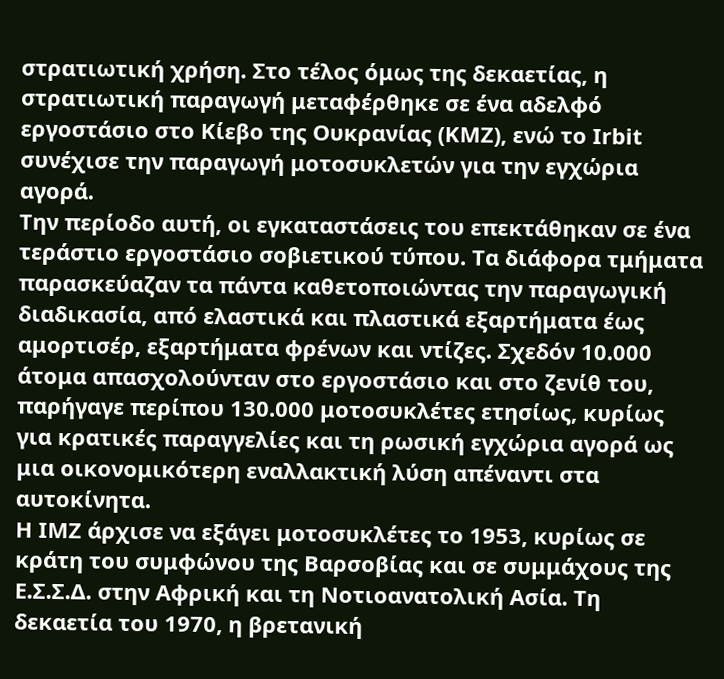στρατιωτική χρήση. Στο τέλος όμως της δεκαετίας, η στρατιωτική παραγωγή μεταφέρθηκε σε ένα αδελφό εργοστάσιο στο Κίεβο της Ουκρανίας (KMZ), ενώ το Irbit συνέχισε την παραγωγή μοτοσυκλετών για την εγχώρια αγορά.
Την περίοδο αυτή, οι εγκαταστάσεις του επεκτάθηκαν σε ένα τεράστιο εργοστάσιο σοβιετικού τύπου. Τα διάφορα τμήματα παρασκεύαζαν τα πάντα καθετοποιώντας την παραγωγική διαδικασία, από ελαστικά και πλαστικά εξαρτήματα έως αμορτισέρ, εξαρτήματα φρένων και ντίζες. Σχεδόν 10.000 άτομα απασχολούνταν στο εργοστάσιο και στο ζενίθ του, παρήγαγε περίπου 130.000 μοτοσυκλέτες ετησίως, κυρίως για κρατικές παραγγελίες και τη ρωσική εγχώρια αγορά ως μια οικονομικότερη εναλλακτική λύση απέναντι στα αυτοκίνητα.
Η IMZ άρχισε να εξάγει μοτοσυκλέτες το 1953, κυρίως σε κράτη του συμφώνου της Βαρσοβίας και σε συμμάχους της Ε.Σ.Σ.Δ. στην Αφρική και τη Νοτιοανατολική Ασία. Τη δεκαετία του 1970, η βρετανική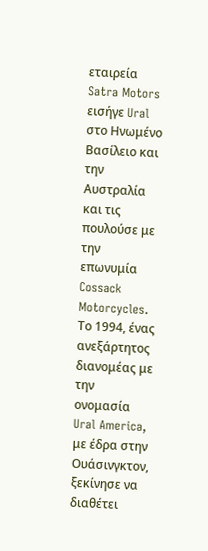εταιρεία Satra Motors εισήγε Ural στο Ηνωμένο Βασίλειο και την Αυστραλία και τις πουλούσε με την επωνυμία Cossack Motorcycles. Το 1994, ένας ανεξάρτητος διανομέας με την ονομασία Ural America, με έδρα στην Ουάσινγκτον, ξεκίνησε να διαθέτει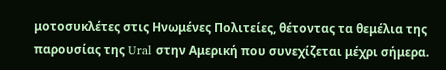μοτοσυκλέτες στις Ηνωμένες Πολιτείες, θέτοντας τα θεμέλια της παρουσίας της Ural στην Αμερική που συνεχίζεται μέχρι σήμερα.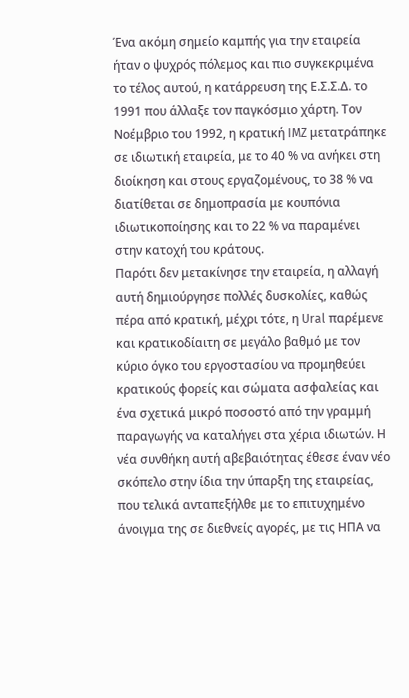Ένα ακόμη σημείο καμπής για την εταιρεία ήταν ο ψυχρός πόλεμος και πιο συγκεκριμένα το τέλος αυτού, η κατάρρευση της Ε.Σ.Σ.Δ. το 1991 που άλλαξε τον παγκόσμιο χάρτη. Τον Νοέμβριο του 1992, η κρατική IMZ μετατράπηκε σε ιδιωτική εταιρεία, με το 40 % να ανήκει στη διοίκηση και στους εργαζομένους, το 38 % να διατίθεται σε δημοπρασία με κουπόνια ιδιωτικοποίησης και το 22 % να παραμένει στην κατοχή του κράτους.
Παρότι δεν μετακίνησε την εταιρεία, η αλλαγή αυτή δημιούργησε πολλές δυσκολίες, καθώς πέρα από κρατική, μέχρι τότε, η Ural παρέμενε και κρατικοδίαιτη σε μεγάλο βαθμό με τον κύριο όγκο του εργοστασίου να προμηθεύει κρατικούς φορείς και σώματα ασφαλείας και ένα σχετικά μικρό ποσοστό από την γραμμή παραγωγής να καταλήγει στα χέρια ιδιωτών. Η νέα συνθήκη αυτή αβεβαιότητας έθεσε έναν νέο σκόπελο στην ίδια την ύπαρξη της εταιρείας, που τελικά ανταπεξήλθε με το επιτυχημένο άνοιγμα της σε διεθνείς αγορές, με τις ΗΠΑ να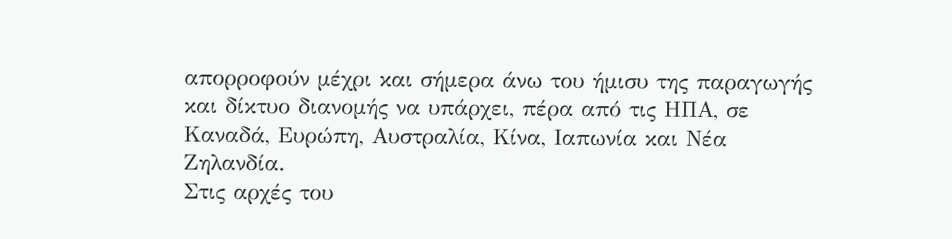απορροφούν μέχρι και σήμερα άνω του ήμισυ της παραγωγής και δίκτυο διανομής να υπάρχει, πέρα από τις ΗΠΑ, σε Καναδά, Ευρώπη, Αυστραλία, Κίνα, Ιαπωνία και Νέα Ζηλανδία.
Στις αρχές του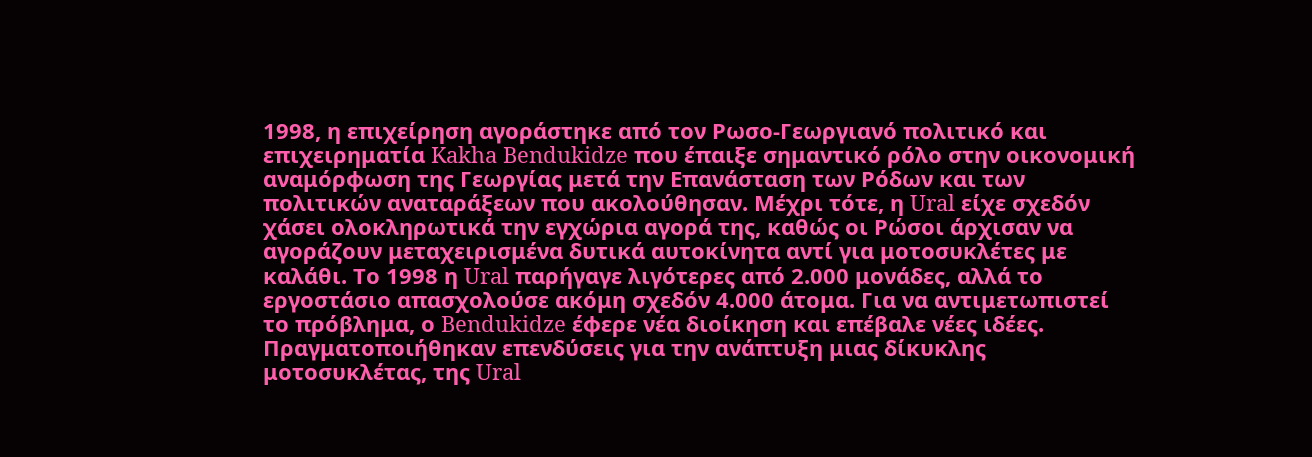1998, η επιχείρηση αγοράστηκε από τον Ρωσο-Γεωργιανό πολιτικό και επιχειρηματία Kakha Bendukidze που έπαιξε σημαντικό ρόλο στην οικονομική αναμόρφωση της Γεωργίας μετά την Επανάσταση των Ρόδων και των πολιτικών αναταράξεων που ακολούθησαν. Μέχρι τότε, η Ural είχε σχεδόν χάσει ολοκληρωτικά την εγχώρια αγορά της, καθώς οι Ρώσοι άρχισαν να αγοράζουν μεταχειρισμένα δυτικά αυτοκίνητα αντί για μοτοσυκλέτες με καλάθι. Το 1998 η Ural παρήγαγε λιγότερες από 2.000 μονάδες, αλλά το εργοστάσιο απασχολούσε ακόμη σχεδόν 4.000 άτομα. Για να αντιμετωπιστεί το πρόβλημα, ο Bendukidze έφερε νέα διοίκηση και επέβαλε νέες ιδέες. Πραγματοποιήθηκαν επενδύσεις για την ανάπτυξη μιας δίκυκλης μοτοσυκλέτας, της Ural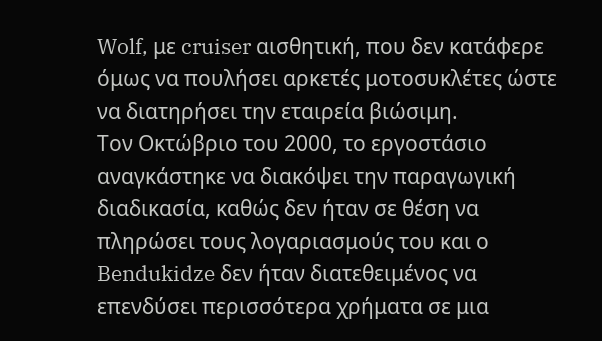Wolf, με cruiser αισθητική, που δεν κατάφερε όμως να πουλήσει αρκετές μοτοσυκλέτες ώστε να διατηρήσει την εταιρεία βιώσιμη.
Τον Οκτώβριο του 2000, το εργοστάσιο αναγκάστηκε να διακόψει την παραγωγική διαδικασία, καθώς δεν ήταν σε θέση να πληρώσει τους λογαριασμούς του και ο Bendukidze δεν ήταν διατεθειμένος να επενδύσει περισσότερα χρήματα σε μια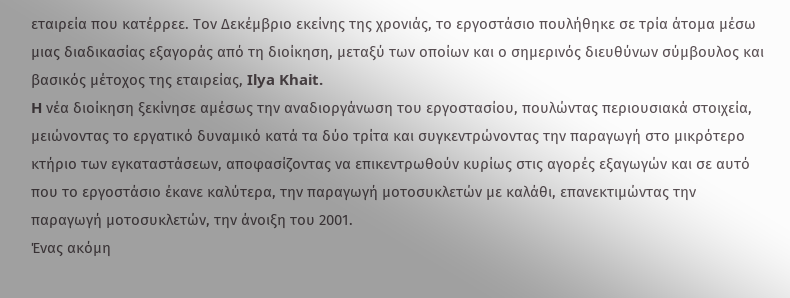εταιρεία που κατέρρεε. Τον Δεκέμβριο εκείνης της χρονιάς, το εργοστάσιο πουλήθηκε σε τρία άτομα μέσω μιας διαδικασίας εξαγοράς από τη διοίκηση, μεταξύ των οποίων και ο σημερινός διευθύνων σύμβουλος και βασικός μέτοχος της εταιρείας, Ilya Khait.
H νέα διοίκηση ξεκίνησε αμέσως την αναδιοργάνωση του εργοστασίου, πουλώντας περιουσιακά στοιχεία, μειώνοντας το εργατικό δυναμικό κατά τα δύο τρίτα και συγκεντρώνοντας την παραγωγή στο μικρότερο κτήριο των εγκαταστάσεων, αποφασίζοντας να επικεντρωθούν κυρίως στις αγορές εξαγωγών και σε αυτό που το εργοστάσιο έκανε καλύτερα, την παραγωγή μοτοσυκλετών με καλάθι, επανεκτιμώντας την παραγωγή μοτοσυκλετών, την άνοιξη του 2001.
Ένας ακόμη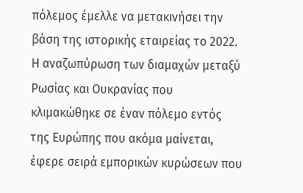πόλεμος έμελλε να μετακινήσει την βάση της ιστορικής εταιρείας το 2022. Η αναζωπύρωση των διαμαχών μεταξύ Ρωσίας και Ουκρανίας που κλιμακώθηκε σε έναν πόλεμο εντός της Ευρώπης που ακόμα μαίνεται, έφερε σειρά εμπορικών κυρώσεων που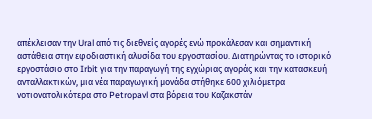απέκλεισαν την Ural από τις διεθνείς αγορές ενώ προκάλεσαν και σημαντική αστάθεια στην εφοδιαστική αλυσίδα του εργοστασίου. Διατηρώντας το ιστορικό εργοστάσιο στο Irbit για την παραγωγή της εγχώριας αγοράς και την κατασκευή ανταλλακτικών, μια νέα παραγωγική μονάδα στήθηκε 600 χιλιόμετρα νοτιονατολικότερα στο Petropavl στα βόρεια του Καζακστάν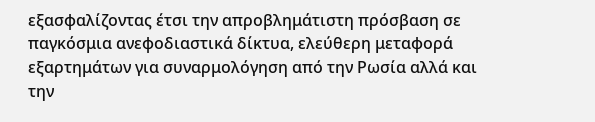εξασφαλίζοντας έτσι την απροβλημάτιστη πρόσβαση σε παγκόσμια ανεφοδιαστικά δίκτυα, ελεύθερη μεταφορά εξαρτημάτων για συναρμολόγηση από την Ρωσία αλλά και την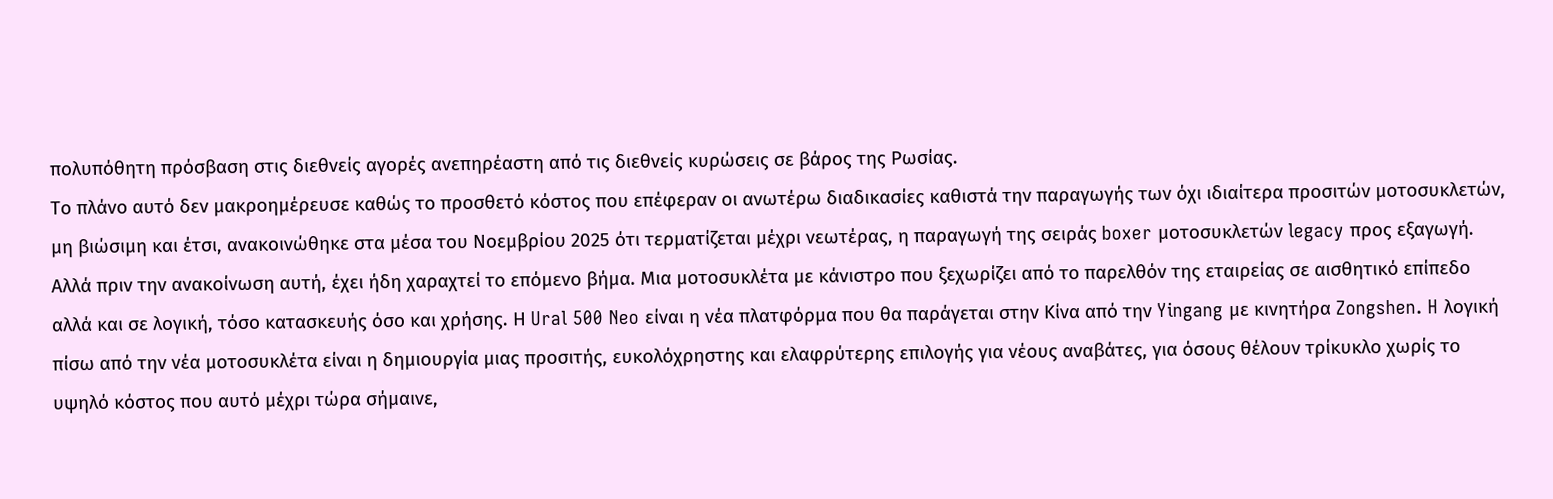πολυπόθητη πρόσβαση στις διεθνείς αγορές ανεπηρέαστη από τις διεθνείς κυρώσεις σε βάρος της Ρωσίας.
Το πλάνο αυτό δεν μακροημέρευσε καθώς το προσθετό κόστος που επέφεραν οι ανωτέρω διαδικασίες καθιστά την παραγωγής των όχι ιδιαίτερα προσιτών μοτοσυκλετών, μη βιώσιμη και έτσι, ανακοινώθηκε στα μέσα του Νοεμβρίου 2025 ότι τερματίζεται μέχρι νεωτέρας, η παραγωγή της σειράς boxer μοτοσυκλετών legacy προς εξαγωγή.
Αλλά πριν την ανακοίνωση αυτή, έχει ήδη χαραχτεί το επόμενο βήμα. Μια μοτοσυκλέτα με κάνιστρο που ξεχωρίζει από το παρελθόν της εταιρείας σε αισθητικό επίπεδο αλλά και σε λογική, τόσο κατασκευής όσο και χρήσης. Η Ural 500 Neo είναι η νέα πλατφόρμα που θα παράγεται στην Κίνα από την Yingang με κινητήρα Zongshen. H λογική πίσω από την νέα μοτοσυκλέτα είναι η δημιουργία μιας προσιτής, ευκολόχρηστης και ελαφρύτερης επιλογής για νέους αναβάτες, για όσους θέλουν τρίκυκλο χωρίς το υψηλό κόστος που αυτό μέχρι τώρα σήμαινε,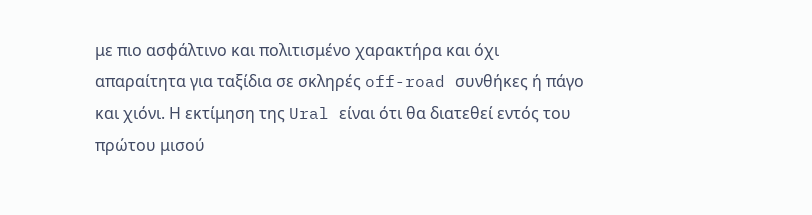με πιο ασφάλτινο και πολιτισμένο χαρακτήρα και όχι απαραίτητα για ταξίδια σε σκληρές off-road συνθήκες ή πάγο και χιόνι. Η εκτίμηση της Ural είναι ότι θα διατεθεί εντός του πρώτου μισού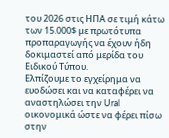του 2026 στις ΗΠΑ σε τιμή κάτω των 15.000$ με πρωτότυπα προπαραγωγής να έχουν ήδη δοκιμαστεί από μερίδα του Ειδικού Τύπου.
Ελπίζουμε το εγχείρημα να ευοδώσει και να καταφέρει να αναστηλώσει την Ural οικονομικά ώστε να φέρει πίσω στην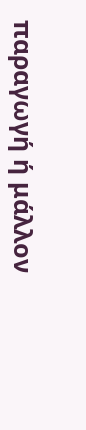παραγωγή ή μάλλον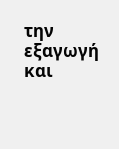την εξαγωγή και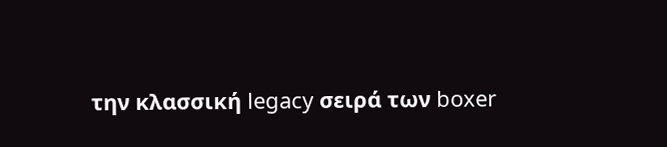την κλασσική legacy σειρά των boxer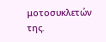μοτοσυκλετών της.